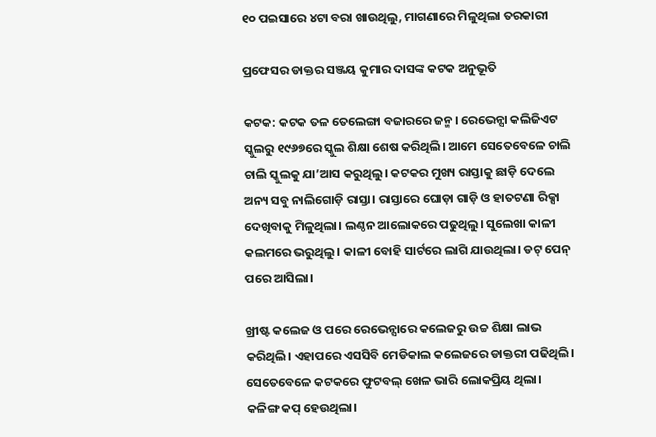୧୦ ପଇସାରେ ୪ଟା ବରା ଖାଉଥିଲୁ, ମାଗଣାରେ ମିଳୁଥିଲା ତରକାରୀ

ପ୍ରଫେସର ଡାକ୍ତର ସଞ୍ଜୟ କୁମାର ଦାସଙ୍କ କଟକ ଅନୁଭୂତି

କଟକ: କଟକ ତଳ ତେଲେଙ୍ଗା ବଜାରରେ ଜନ୍ମ। ରେଭେନ୍ସା କଲିଜିଏଟ ସ୍କୁଲରୁ ୧୯୬୭ରେ ସ୍କୁଲ ଶିକ୍ଷା ଶେଷ କରିଥିଲି। ଆମେ ସେତେବେଳେ ଚାଲି ଚାଲି ସ୍କୁଲକୁ ଯା’ଆସ କରୁଥିଲୁ। କଟକର ମୁଖ୍ୟ ରାସ୍ତାକୁ ଛାଡ଼ି ଦେଲେ ଅନ୍ୟ ସବୁ ନାଲିଗୋଡ଼ି ରାସ୍ତା। ରାସ୍ତାରେ ଘୋଡ଼ା ଗାଡ଼ି ଓ ହାତଟଣା ରିକ୍ସା‌ ଦେଖିବାକୁ ମିଳୁଥିଲା। ଲଣ୍ଠନ ଆଲୋକରେ ପଢୁଥିଲୁ। ସୁଲେଖା କାଳୀ କଲମରେ ଭରୁଥିଲୁ। କାଳୀ ବୋହି ସାର୍ଟରେ ଲାଗି ଯାଉଥିଲା। ଡଟ୍ ପେନ୍ ପରେ ଆସିଲା।

ଖ୍ରୀଷ୍ଟ କଲେଜ ଓ ପରେ ରେଭେନ୍ସାରେ କଲେଜରୁ ଉଚ୍ଚ ଶିକ୍ଷା ଲାଭ କରିଥିଲି। ଏହାପରେ ଏସସିବି ମେଡିକାଲ କଲେଜରେ ଡାକ୍ତରୀ ପଢିଥିଲି। ସେତେବେଳେ କଟକରେ ଫୁଟବଲ୍ ଖେଳ ଭାରି ଲୋକପ୍ରିୟ ଥିଲା। କଳିଙ୍ଗ କପ୍ ହେଉଥିଲା।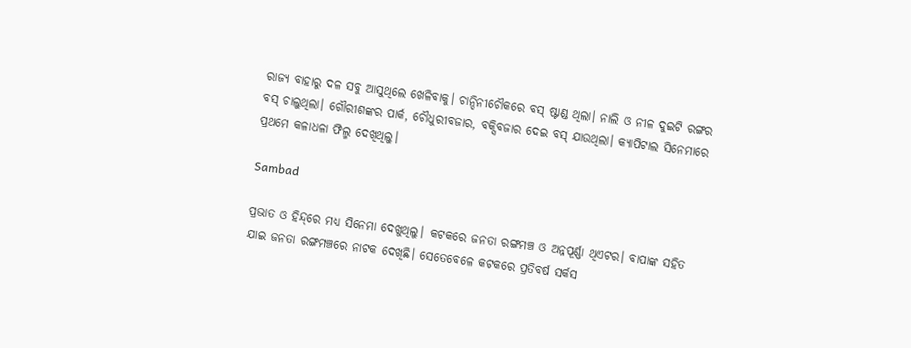ରାଜ୍ୟ ବାହାରୁ ଦଳ ସବୁ ଆସୁଥିଲେ ଖେଳିବାକୁ। ଚାନ୍ଦିନୀଚୌକରେ ବସ୍ ଷ୍ଟାଣ୍ଡ ଥିଲା। ନାଲି ଓ ନୀଳ ଦୁଇଟି ରଙ୍ଗର ବସ୍ ଚାଲୁଥିଲା। ଗୌରୀଶଙ୍କର ପାର୍କ, ଚୌଧୁରୀବଜାର, ବକ୍ସିବଜାର ଦେଇ ବସ୍ ଯାଉଥିଲା। କ୍ୟାପିଟାଲ ସିନେମାରେ ପ୍ରଥମେ କଳାଧଳା ଫିଲ୍ମ ଦେଖିଥିଲୁ।

Sambad

ପ୍ରଭାତ ଓ ହିନ୍ଦ୍‌ରେ ମଧ୍ୟ ସିନେମା ଦେଖୁଥିଲୁ। କଟକରେ ଜନତା ରଙ୍ଗମଞ୍ଚ ଓ ଅନ୍ନପୂର୍ଣ୍ଣା ଥିଏଟର। ବାପାଙ୍କ ସହିତ ଯାଇ ଜନତା ରଙ୍ଗମଞ୍ଚରେ ନାଟକ ଦେଖିଛି। ସେତେବେଳେ କଟକରେ ପ୍ରତିବର୍ଷ ସର୍କସ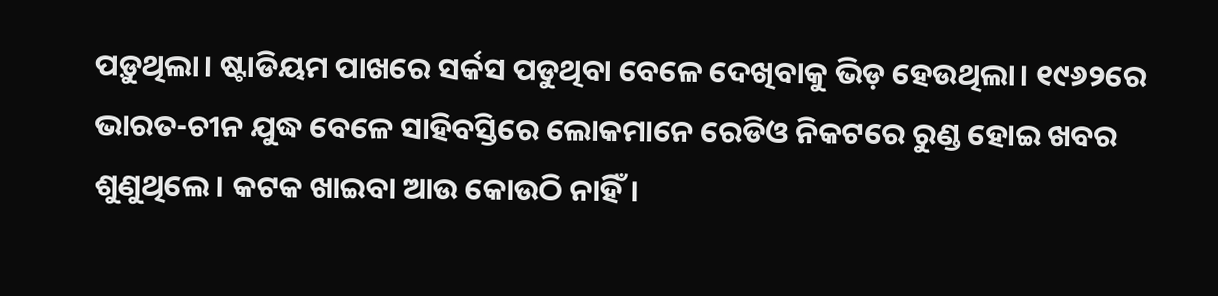ପଡ଼ୁଥିଲା। ଷ୍ଟାଡିୟମ ପାଖରେ ସର୍କସ ପଡୁଥିବା ବେଳେ ଦେଖିବାକୁ ଭିଡ଼ ହେଉଥିଲା। ୧୯୬୨ରେ ଭାରତ-ଚୀନ ଯୁଦ୍ଧ ବେଳେ ସାହିବସ୍ତିରେ ଲୋକମାନେ ରେଡିଓ ନିକଟରେ ରୁଣ୍ଡ ହୋଇ ଖବର ଶୁଣୁଥିଲେ। ‌କଟକ ଖାଇବା ଆଉ କୋଉଠି ନାହିଁ।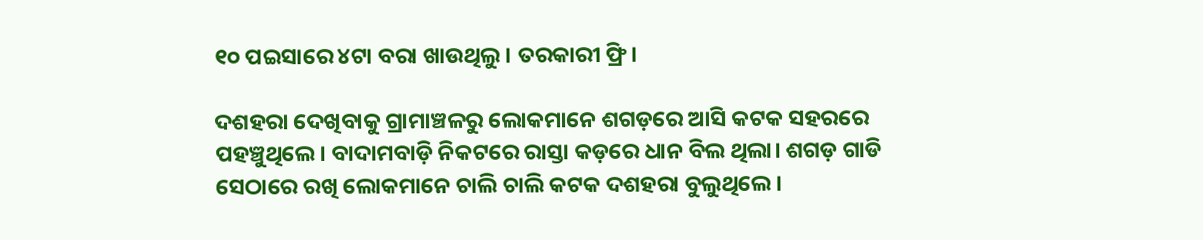୧୦ ପଇସାରେ ୪ଟା ବରା ଖାଉଥିଲୁ। ତରକାରୀ ଫ୍ରି।

ଦଶହରା ଦେଖିବାକୁ ଗ୍ରାମାଞ୍ଚଳରୁ ଲୋକମାନେ ଶଗଡ଼ରେ ଆସି କଟକ ସହରରେ ପହଞ୍ଚୁଥିଲେ। ବାଦାମବାଡ଼ି ନିକଟରେ ରାସ୍ତା କଡ଼ରେ ଧାନ ବିଲ ଥିଲା। ଶଗଡ଼ ଗାଡି ସେଠାରେ ରଖି ଲୋକମାନେ ଚାଲି ଚାଲି କଟକ ଦଶହରା ବୁଲୁଥିଲେ।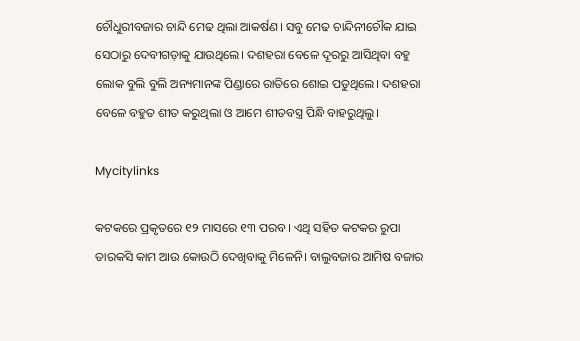ଚୌଧୁରୀବଜାର ଚାନ୍ଦି ମେଢ ଥିଲା ଆକର୍ଷଣ। ସବୁ ମେଢ ଚାନ୍ଦିନୀଚୌକ ଯାଇ ସେଠାରୁ ଦେବୀଗଡ଼ାକୁ ଯାଉଥିଲେ। ଦଶହରା ବେଳେ ଦୂରରୁ ଆସିଥିବା ବହୁ ଲୋକ ବୁଲି ବୁଲି ଅନ୍ୟମାନଙ୍କ ପିଣ୍ଡାରେ ରାତିରେ ‌ଶୋଇ ପଡୁଥିଲେ। ଦଶହରା ବେଳେ ବହୁତ ଶୀତ କରୁଥିଲା ଓ ଆମେ ଶୀତବସ୍ତ୍ର ପିନ୍ଧି ବାହରୁଥିଲୁ।

Mycitylinks

କଟକରେ ପ୍ରକୃତରେ ୧୨ ମାସରେ ୧୩ ପରବ। ଏଥି ସହିତ କଟକର ରୁପା ତାରକସି କାମ ଆଉ କୋଉଠି ଦେଖିବାକୁ ମିଳେନି। ବାଲୁବଜାର ଆମିଷ ବଜାର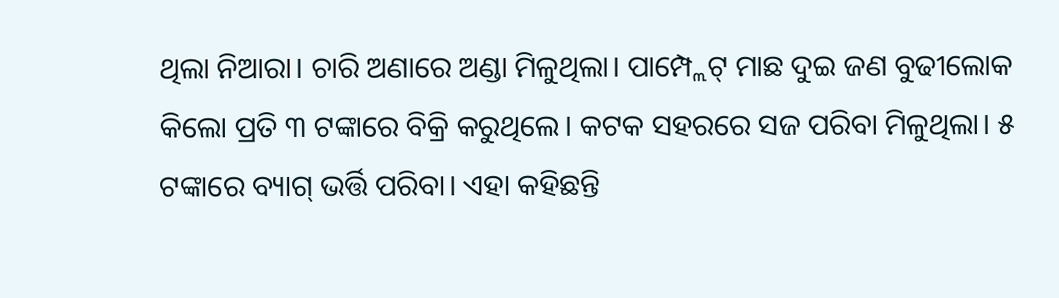ଥିଲା ନିଆରା। ଚାରି ଅଣାରେ ଅଣ୍ଡା ମିଳୁଥିଲା। ପାମ୍ପ୍ଲେଟ୍ ମାଛ ଦୁଇ ଜଣ ବୁଢୀଲୋକ କିଲୋ ପ୍ରତି ୩ ଟଙ୍କାରେ ବିକ୍ରି କରୁଥିଲେ। କଟକ ସହରରେ ସଜ ପରିବା ମିଳୁଥିଲା। ୫ ଟଙ୍କାରେ ବ୍ୟାଗ୍ ଭର୍ତ୍ତି ପରିବା। ଏହା କହିଛନ୍ତି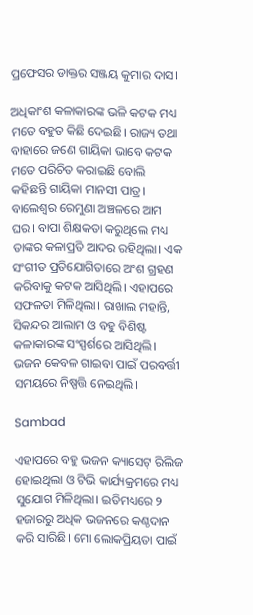ପ୍ରଫେସର ଡାକ୍ତର ସଞ୍ଜୟ କୁମାର ଦାସ।

ଅଧିକାଂଶ କଳାକାରଙ୍କ ଭଳି କଟକ ମଧ୍ୟ ମତେ ବହୁତ କିଛି ଦେଇଛି। ରାଜ୍ୟ ତଥା ବାହାରେ ଜଣେ ଗାୟିକା ଭାବେ କଟକ ମତେ ପରିଚିତ କରାଇଛି ବୋଲି କହିଛନ୍ତି ଗାୟିକା ମାନସୀ ପାତ୍ର। ବାଲେଶ୍ବର ରେମୁଣା ଅଞ୍ଚଳରେ ଆମ ଘର। ବାପା ଶିକ୍ଷକତା କରୁଥିଲେ ମଧ୍ୟ ତାଙ୍କର କଳାପ୍ରତି ଆଦର ରହିଥିଲା। ଏକ ସଂଗୀତ ପ୍ରତିଯୋଗିତାରେ ଅଂଶ ଗ୍ରହଣ କରିବାକୁ କଟକ ଆସିଥିଲି। ଏହାପରେ ସଫଳତା ମିଳିଥିଲା। ରାଖାଲ ମହାନ୍ତି, ସିକନ୍ଦର ଆଲାମ ଓ ବହୁ ବିଶିଷ୍ଟ କଳାକାରଙ୍କ ସଂସ୍ପର୍ଶରେ ଆସିଥିଲି। ଭଜନ କେବଳ ଗାଇବା ପାଇଁ ପରବର୍ତ୍ତୀ ସମୟରେ ନିଷ୍ପତ୍ତି ନେଇଥିଲି।

Sambad

ଏହାପରେ ବହୁ ଭଜନ କ୍ୟାସେଟ୍ ରିଲିଜ ହୋଇଥିଲା ଓ ଟିଭି କାର୍ଯ୍ୟକ୍ରମରେ ମଧ୍ୟ ସୁଯୋଗ ମିଳିଥିଲା। ଇତିମଧ୍ୟରେ ୨ ହଜାରରୁ ଅଧିକ ଭଜନରେ କଣ୍ଠଦାନ କରି ସାରିଛି। ମୋ ଲୋକପ୍ରିୟତା ପାଇଁ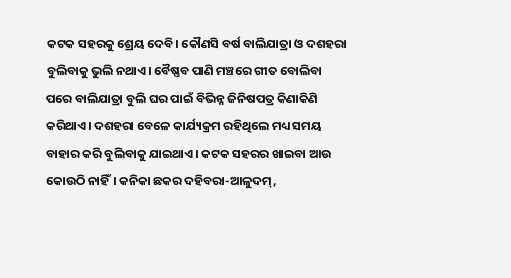କଟକ ସହରକୁ‌ ଶ୍ରେୟ ଦେବି। କୌଣସି ବର୍ଷ ବାଲିଯାତ୍ରା ଓ ଦଶହରା ବୁଲିବାକୁ ଭୁଲି ନଥାଏ। ବୈଷ୍ଣବ ପାଣି ମଞ୍ଚରେ ଗୀତ ବୋଲିବା ପରେ ବାଲିଯାତ୍ରା ବୁଲି ଘର ପାଇଁ ବିଭିନ୍ନ ଜିନିଷପତ୍ର କିଣାକିଣି କରିଥାଏ। ଦଶହରା ବେଳେ କାର୍ଯ୍ୟକ୍ରମ ରହିଥିଲେ ମଧ୍ୟ ସମୟ ବାହାର କରି ବୁଲିବାକୁ ଯାଇଥାଏ। କଟକ ସହରର ଖାଇବା ଆଉ କୋଉଠି ନାହିଁ। କନିକା ଛକର ଦହିବରା-ଆଳୁଦମ୍,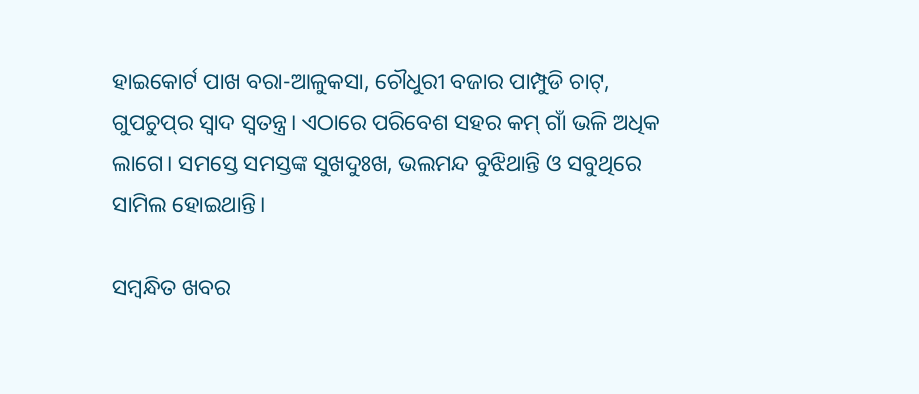ହାଇକୋର୍ଟ ପାଖ ବରା-ଆଳୁକସା, ଚୌଧୁରୀ ବଜାର ପାମ୍ପୁଡି ଚାଟ୍, ଗୁପଚୁପ୍‌ର ସ୍ବାଦ ସ୍ବତନ୍ତ୍ର। ଏଠାରେ ପରିବେଶ ସହର କମ୍ ଗାଁ ଭଳି ଅଧିକ ଲାଗେ। ସମସ୍ତେ ସମସ୍ତଙ୍କ ସୁଖଦୁଃଖ, ଭଲମନ୍ଦ ବୁଝିଥାନ୍ତି ଓ ସବୁଥିରେ ସାମିଲ ହୋଇଥାନ୍ତି।

ସମ୍ବନ୍ଧିତ ଖବର